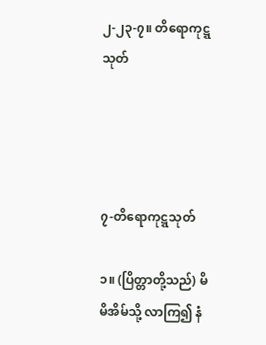၂-၂၃-၇။ တိရောကုဋ္ဋသုတ်




၇-တိရောကုဋ္ဋသုတ်

၁။ (ပြိတ္တာတို့သည်) မိမိအိမ်သို့ လာကြ၍ နံ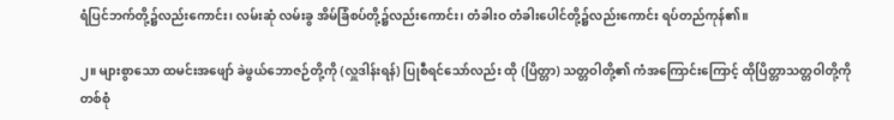ရံပြင်ဘက်တို့၌လည်းကောင်း၊ လမ်းဆုံ လမ်းခွ အိမ်ခြံစပ်တို့၌လည်းကောင်း၊ တံခါးဝ တံခါးပေါင်တို့၌လည်းကောင်း ရပ်တည်ကုန်၏။

၂။ များစွာသော ထမင်းအဖျော် ခဲဖွယ်ဘောဇဉ်တို့ကို (လှူဒါန်းရန်) ပြုစီရင်သော်လည်း ထို (ပြိတ္တာ) သတ္တဝါတို့၏ ကံအကြောင်းကြောင့် ထိုပြိတ္တာသတ္တဝါတို့ကို တစ်စုံ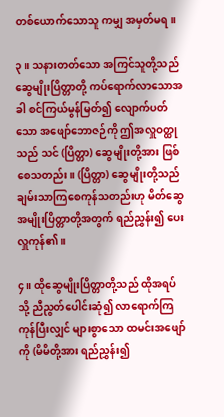တစ်ယောက်သောသူ ကမျှ အမှတ်မရ။

၃။ သနားတတ်သော အကြင်သူတို့သည် ဆွေမျိုးပြိတ္တာတို့ ကပ်ရောက်လာသောအခါ စင်ကြယ်မွန်မြတ်၍ လျောက်ပတ်သော အဖျော်ဘောဇဉ်ကို ဤအလှူဝတ္ထုသည် သင် (ပြိတ္တာ) ဆွေမျိုးတို့အား ဖြစ်စေသတည်း။ (ပြိတ္တာ) ဆွေမျိုးတို့သည် ချမ်းသာကြစေကုန်သတည်းဟု မိတ်ဆွေ အမျိုးပြိတ္တာတို့အတွက် ရည်ညွှန်း၍ ပေးလှူကုန်၏။

၄။ ထိုဆွေမျိုးပြိတ္တာတို့သည် ထိုအရပ်သို့ ညီညွတ်ပေါင်းဆုံ၍ လာရောက်ကြကုန်ပြီးလျှင် များစွာသော ထမင်းအဖျော်ကို (မိမိတို့အား ရည်ညွှန်း၍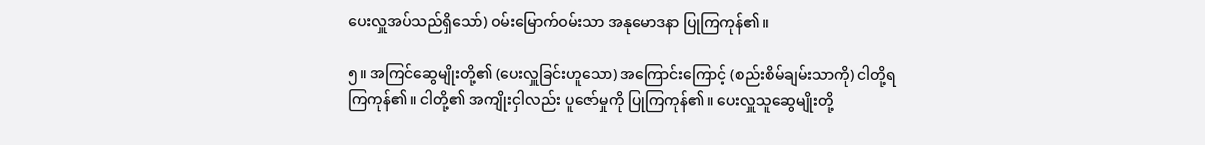ပေးလှူအပ်သည်ရှိသော်) ဝမ်းမြောက်ဝမ်းသာ အနုမောဒနာ ပြုကြကုန်၏။

၅။ အကြင်ဆွေမျိုးတို့၏ (ပေးလှူခြင်းဟူသော) အကြောင်းကြောင့် (စည်းစိမ်ချမ်းသာကို) ငါတို့ရကြကုန်၏။ ငါတို့၏ အကျိုးငှါလည်း ပူဇော်မှုကို ပြုကြကုန်၏။ ပေးလှူသူဆွေမျိုးတို့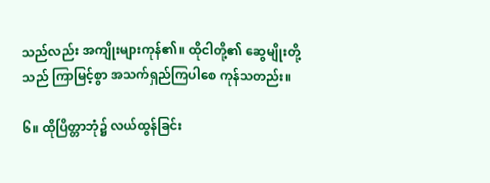သည်လည်း အကျိုးများကုန်၏။ ထိုငါတို့၏ ဆွေမျိုးတို့သည် ကြာမြင့်စွာ အသက်ရှည်ကြပါစေ ကုန်သတည်း။

၆။ ထိုပြိတ္တာဘုံ၌ လယ်ထွန်ခြင်း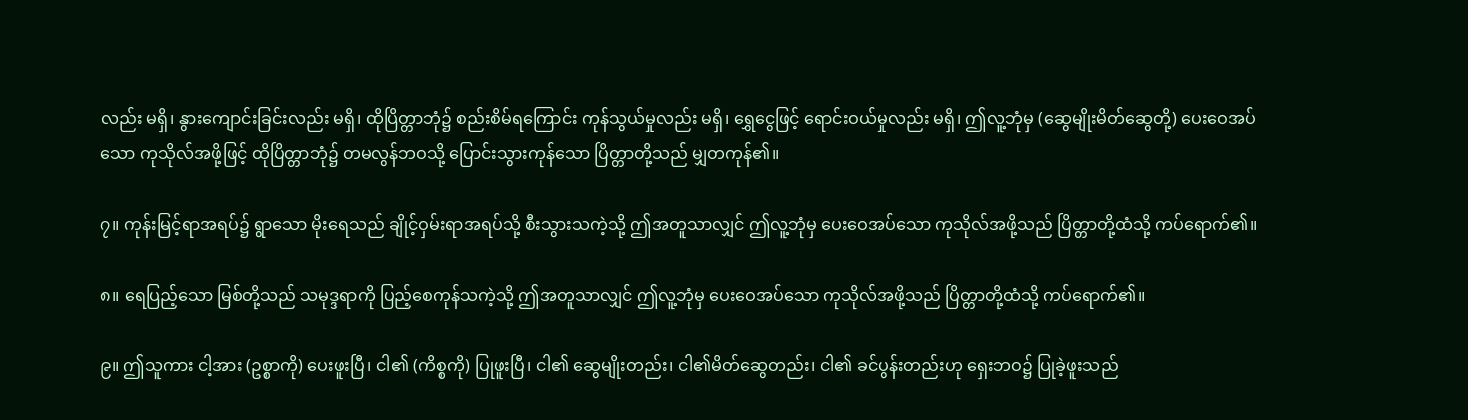လည်း မရှိ၊ နွားကျောင်းခြင်းလည်း မရှိ၊ ထိုပြိတ္တာဘုံ၌ စည်းစိမ်ရကြောင်း ကုန်သွယ်မှုလည်း မရှိ၊ ရွှေငွေဖြင့် ရောင်းဝယ်မှုလည်း မရှိ၊ ဤလူ့ဘုံမှ (ဆွေမျိုးမိတ်ဆွေတို့) ပေးဝေအပ်သော ကုသိုလ်အဖို့ဖြင့် ထိုပြိတ္တာဘုံ၌ တမလွန်ဘဝသို့ ပြောင်းသွားကုန်သော ပြိတ္တာတို့သည် မျှတကုန်၏။

၇။ ကုန်းမြင့်ရာအရပ်၌ ရွာသော မိုးရေသည် ချိုင့်ဝှမ်းရာအရပ်သို့ စီးသွားသကဲ့သို့ ဤအတူသာလျှင် ဤလူ့ဘုံမှ ပေးဝေအပ်သော ကုသိုလ်အဖို့သည် ပြိတ္တာတို့ထံသို့ ကပ်ရောက်၏။

၈။ ရေပြည့်သော မြစ်တို့သည် သမုဒ္ဒရာကို ပြည့်စေကုန်သကဲ့သို့ ဤအတူသာလျှင် ဤလူ့ဘုံမှ ပေးဝေအပ်သော ကုသိုလ်အဖို့သည် ပြိတ္တာတို့ထံသို့ ကပ်ရောက်၏။

၉။ ဤသူကား ငါ့အား (ဥစ္စာကို) ပေးဖူးပြီ၊ ငါ၏ (ကိစ္စကို) ပြုဖူးပြီ၊ ငါ၏ ဆွေမျိုးတည်း၊ ငါ၏မိတ်ဆွေတည်း၊ ငါ၏ ခင်ပွန်းတည်းဟု ရှေးဘဝ၌ ပြုခဲ့ဖူးသည်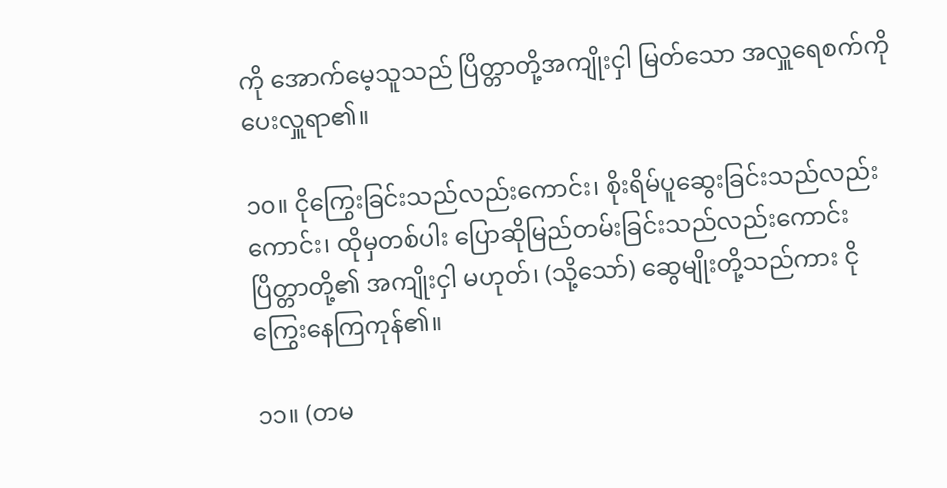ကို အောက်မေ့သူသည် ပြိတ္တာတို့အကျိုးငှါ မြတ်သော အလှူရေစက်ကို ပေးလှူရာ၏။

၁၀။ ငိုကြွေးခြင်းသည်လည်းကောင်း၊ စိုးရိမ်ပူဆွေးခြင်းသည်လည်းကောင်း၊ ထိုမှတစ်ပါး ပြောဆိုမြည်တမ်းခြင်းသည်လည်းကောင်း ပြိတ္တာတို့၏ အကျိုးငှါ မဟုတ်၊ (သို့သော်) ဆွေမျိုးတို့သည်ကား ငိုကြွေးနေကြကုန်၏။

၁၁။ (တမ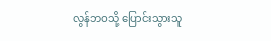လွန်ဘဝသို့ ပြောင်းသွားသူ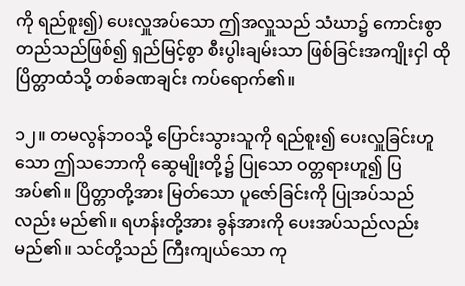ကို ရည်စူး၍) ပေးလှူအပ်သော ဤအလှူသည် သံဃာ၌ ကောင်းစွာတည်သည်ဖြစ်၍ ရှည်မြင့်စွာ စီးပွါးချမ်းသာ ဖြစ်ခြင်းအကျိုးငှါ ထိုပြိတ္တာထံသို့ တစ်ခဏချင်း ကပ်ရောက်၏။

၁၂။ တမလွန်ဘဝသို့ ပြောင်းသွားသူကို ရည်စူး၍ ပေးလှူခြင်းဟူသော ဤသဘောကို ဆွေမျိုးတို့၌ ပြုသော ဝတ္တရားဟူ၍ ပြအပ်၏။ ပြိတ္တာတို့အား မြတ်သော ပူဇော်ခြင်းကို ပြုအပ်သည်လည်း မည်၏။ ရဟန်းတို့အား ခွန်အားကို ပေးအပ်သည်လည်း မည်၏။ သင်တို့သည် ကြီးကျယ်သော ကု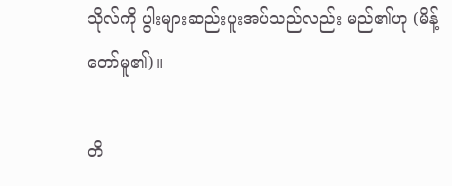သိုလ်ကို ပွါးများဆည်းပူးအပ်သည်လည်း မည်၏ဟု (မိန့်တော်မူ၏)။

တိ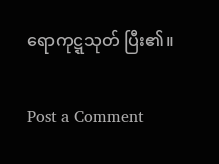ရောကုဋ္ဋသုတ် ပြီး၏။

Post a Comment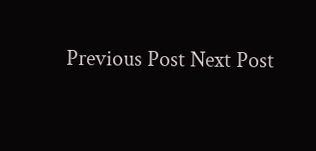Previous Post Next Post